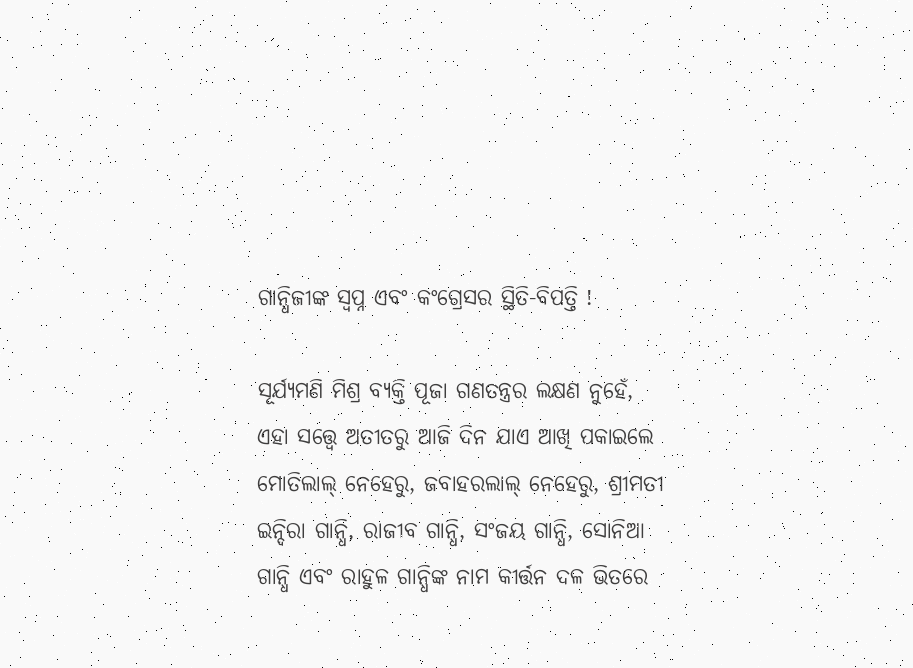ଗାନ୍ଧିଜୀଙ୍କ ସ୍ୱପ୍ନ ଏବଂ କଂଗ୍ରେସର ସ୍ଥିତି-ବିପତ୍ତି !

ସୂର୍ଯ୍ୟମଣି ମିଶ୍ର ବ୍ୟକ୍ତି ପୂଜା ଗଣତନ୍ତ୍ରର ଲକ୍ଷଣ ନୁହେଁ, ଏହା ସତ୍ତ୍ୱେ ଅତୀତରୁ ଆଜି ଦିନ ଯାଏ ଆଖି ପକାଇଲେ ମୋତିଲାଲ୍ ନେହେରୁ, ଜବାହରଲାଲ୍ ନେହେରୁ, ଶ୍ରୀମତୀ ଇନ୍ଦିରା ଗାନ୍ଧି, ରାଜୀବ ଗାନ୍ଧି, ସଂଜୟ ଗାନ୍ଧି, ସୋନିଆ ଗାନ୍ଧି ଏବଂ ରାହୁଳ ଗାନ୍ଧିଙ୍କ ନାମ କୀର୍ତ୍ତନ ଦଳ ଭିତରେ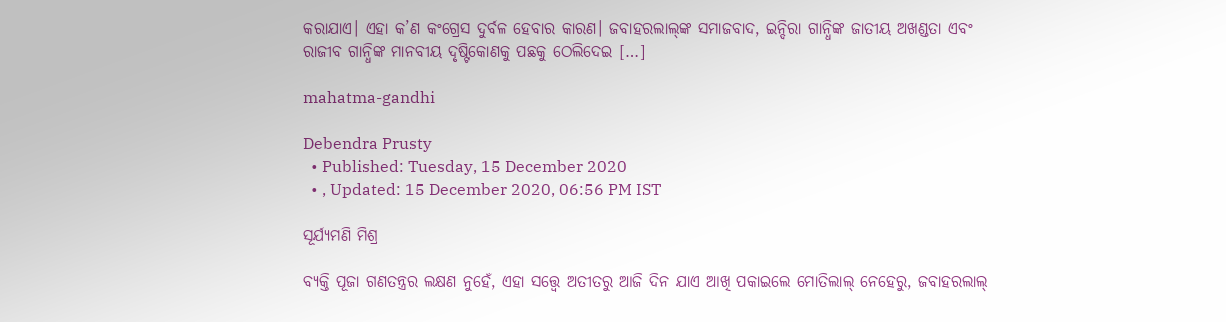କରାଯାଏ। ଏହା କ’ଣ କଂଗ୍ରେସ ଦୁର୍ବଳ ହେବାର କାରଣ। ଜବାହରଲାଲ୍‌ଙ୍କ ସମାଜବାଦ, ଇନ୍ଦିରା ଗାନ୍ଧିଙ୍କ ଜାତୀୟ ଅଖଣ୍ଡତା ଏବଂ ରାଜୀବ ଗାନ୍ଧିଙ୍କ ମାନବୀୟ ଦୃଷ୍ଟିକୋଣକୁ ପଛକୁ ଠେଲିଦେଇ […]

mahatma-gandhi

Debendra Prusty
  • Published: Tuesday, 15 December 2020
  • , Updated: 15 December 2020, 06:56 PM IST

ସୂର୍ଯ୍ୟମଣି ମିଶ୍ର

ବ୍ୟକ୍ତି ପୂଜା ଗଣତନ୍ତ୍ରର ଲକ୍ଷଣ ନୁହେଁ, ଏହା ସତ୍ତ୍ୱେ ଅତୀତରୁ ଆଜି ଦିନ ଯାଏ ଆଖି ପକାଇଲେ ମୋତିଲାଲ୍ ନେହେରୁ, ଜବାହରଲାଲ୍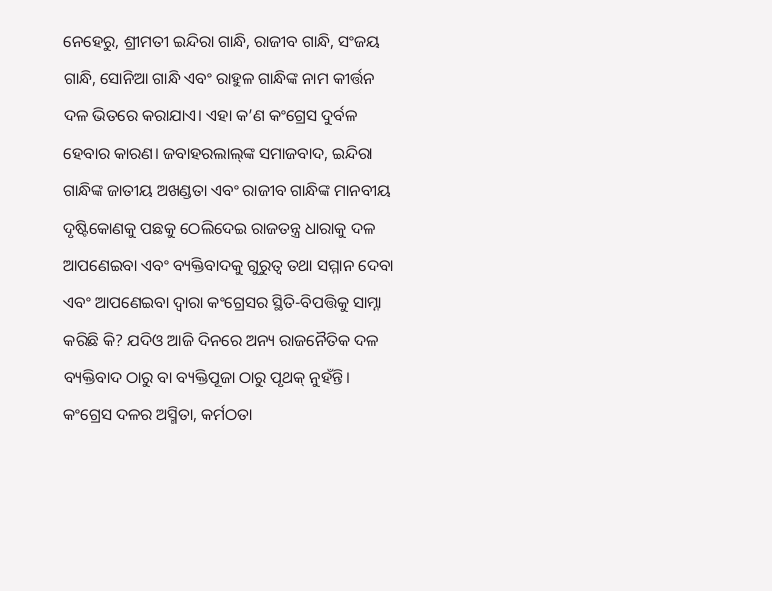ନେହେରୁ, ଶ୍ରୀମତୀ ଇନ୍ଦିରା ଗାନ୍ଧି, ରାଜୀବ ଗାନ୍ଧି, ସଂଜୟ ଗାନ୍ଧି, ସୋନିଆ ଗାନ୍ଧି ଏବଂ ରାହୁଳ ଗାନ୍ଧିଙ୍କ ନାମ କୀର୍ତ୍ତନ ଦଳ ଭିତରେ କରାଯାଏ। ଏହା କ’ଣ କଂଗ୍ରେସ ଦୁର୍ବଳ ହେବାର କାରଣ। ଜବାହରଲାଲ୍‌ଙ୍କ ସମାଜବାଦ, ଇନ୍ଦିରା ଗାନ୍ଧିଙ୍କ ଜାତୀୟ ଅଖଣ୍ଡତା ଏବଂ ରାଜୀବ ଗାନ୍ଧିଙ୍କ ମାନବୀୟ ଦୃଷ୍ଟିକୋଣକୁ ପଛକୁ ଠେଲିଦେଇ ରାଜତନ୍ତ୍ର ଧାରାକୁ ଦଳ ଆପଣେଇବା ଏବଂ ବ୍ୟକ୍ତିବାଦକୁ ଗୁରୁତ୍ୱ ତଥା ସମ୍ମାନ ଦେବା ଏବଂ ଆପଣେଇବା ଦ୍ୱାରା କଂଗ୍ରେସର ସ୍ଥିତି-ବିପତ୍ତିକୁ ସାମ୍ନା କରିଛି କି? ଯଦିଓ ଆଜି ଦିନରେ ଅନ୍ୟ ରାଜନୈତିକ ଦଳ ବ୍ୟକ୍ତିବାଦ ଠାରୁ ବା ବ୍ୟକ୍ତିପୂଜା ଠାରୁ ପୃଥକ୍ ନୁହଁନ୍ତି। କଂଗ୍ରେସ ଦଳର ଅସ୍ମିତା, କର୍ମଠତା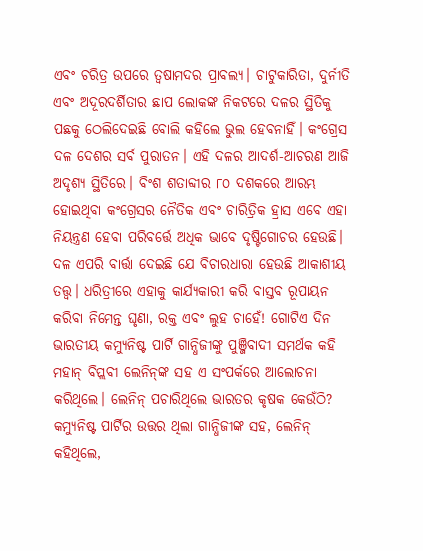ଏବଂ ଚରିତ୍ର ଉପରେ ତ୍ୱଷାମଦର ପ୍ରାବଲ୍ୟ। ଚାଟୁକାରିତା, ଦୁର୍ନୀତି ଏବଂ ଅଦୂରଦର୍ଶିତାର ଛାପ ଲୋକଙ୍କ ନିକଟରେ ଦଳର ସ୍ଥିତିକୁ ପଛକୁ ଠେଲିଦେଇଛି ବୋଲି କହିଲେ ଭୁଲ ହେବନାହିଁ। କଂଗ୍ରେସ ଦଳ ଦେଶର ସର୍ବ ପୁରାତନ। ଏହି ଦଳର ଆଦର୍ଶ-ଆଚରଣ ଆଜି ଅଦୃଶ୍ୟ ସ୍ଥିତିରେ। ବିଂଶ ଶତାବ୍ଦୀର ୮୦ ଦଶକରେ ଆରମ୍ଭ ହୋଇଥିବା କଂଗ୍ରେସର ନୈତିକ ଏବଂ ଚାରିତ୍ରିକ ହ୍ରାସ ଏବେ ଏହା ନିୟନ୍ତ୍ରଣ ହେବା ପରିବର୍ତ୍ତେ ଅଧିକ ଭାବେ ଦୃଷ୍ଟିଗୋଚର ହେଉଛି। ଦଳ ଏପରି ବାର୍ତ୍ତା ଦେଇଛି ଯେ ବିଚାରଧାରା ହେଉଛି ଆକାଶୀୟ ତତ୍ତ୍ୱ। ଧରିତ୍ରୀରେ ଏହାକୁ କାର୍ଯ୍ୟକାରୀ କରି ବାସ୍ତବ ରୂପାୟନ କରିବା ନିମେନ୍ତ ଘୃଣା, ରକ୍ତ ଏବଂ ଲୁହ ଚାହେଁ! ଗୋଟିଏ ଦିନ ଭାରତୀୟ କମ୍ୟୁନିଷ୍ଟ ପାର୍ଟି ଗାନ୍ଧିଜୀଙ୍କୁ ପୁଞ୍ଜିବାଦୀ ସମର୍ଥକ କହି ମହାନ୍ ବିପ୍ଲବୀ ଲେନିନ୍‌ଙ୍କ ସହ ଏ ସଂପର୍କରେ ଆଲୋଚନା କରିଥିଲେ। ଲେନିନ୍ ପଚାରିଥିଲେ ଭାରତର କୃଷକ କେଉଁଠି? କମ୍ୟୁନିଷ୍ଟ ପାର୍ଟିର ଉତ୍ତର ଥିଲା ଗାନ୍ଧିଜୀଙ୍କ ସହ, ଲେନିନ୍ କହିଥିଲେ,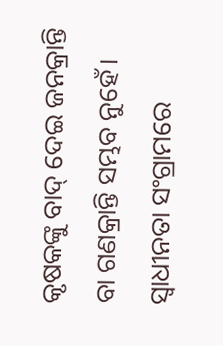କୃଷକଙ୍କୁ ବାଦ୍ ଦେଇ ଜନକ୍ରାନ୍ତି ବା ଗଣକ୍ରାନ୍ତି ସମ୍ଭବ ନୁହେଁ। ସ୍ୱାଧୀନତା ସଂଗ୍ରାମରେ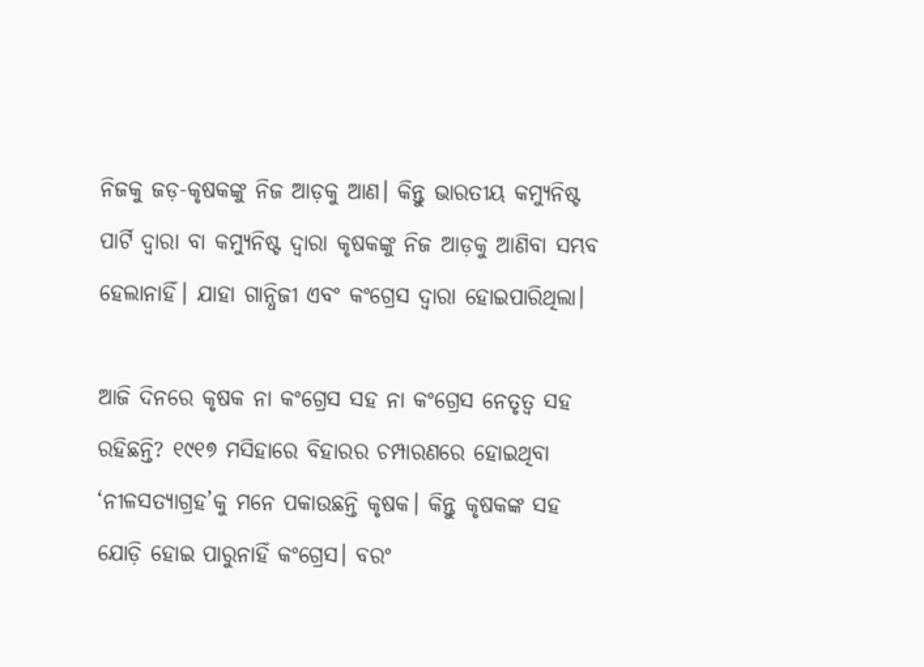ନିଜକୁ ଜଡ଼-କୃଷକଙ୍କୁ ନିଜ ଆଡ଼କୁ ଆଣ। କିନ୍ତୁ ଭାରତୀୟ କମ୍ୟୁନିଷ୍ଟ ପାର୍ଟି ଦ୍ୱାରା ବା କମ୍ୟୁନିଷ୍ଟ ଦ୍ୱାରା କୃଷକଙ୍କୁ ନିଜ ଆଡ଼କୁ ଆଣିବା ସମ୍ଭବ ହେଲାନାହିଁ। ଯାହା ଗାନ୍ଧିଜୀ ଏବଂ କଂଗ୍ରେସ ଦ୍ୱାରା ହୋଇପାରିଥିଲା।

ଆଜି ଦିନରେ କୃଷକ ନା କଂଗ୍ରେସ ସହ ନା କଂଗ୍ରେସ ନେତୃତ୍ୱ ସହ ରହିଛନ୍ତି? ୧୯୧୭ ମସିହାରେ ବିହାରର ଚମ୍ପାରଣରେ ହୋଇଥିବା ‘ନୀଳସତ୍ୟାଗ୍ରହ’କୁ ମନେ ପକାଉଛନ୍ତି କୃଷକ। କିନ୍ତୁ କୃଷକଙ୍କ ସହ ଯୋଡ଼ି ହୋଇ ପାରୁନାହିଁ କଂଗ୍ରେସ। ବରଂ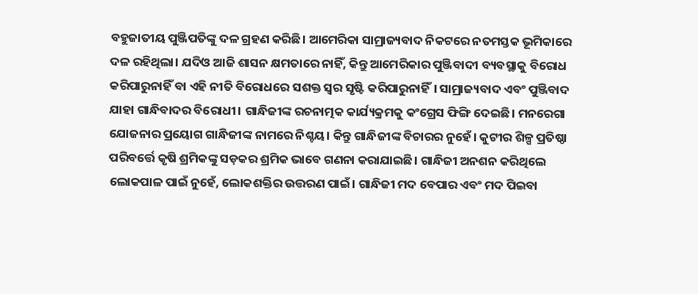ବହୁଜାତୀୟ ପୁଞ୍ଜିପତିଙ୍କୁ ଦଳ ଗ୍ରହଣ କରିଛି। ଆମେରିକା ସାମ୍ରାଜ୍ୟବାଦ ନିକଟରେ ନତମସ୍ତକ ଭୂମିକାରେ ଦଳ ରହିଥିଲା। ଯଦିଓ ଆଜି ଶାସନ କ୍ଷମତାରେ ନାହିଁ, କିନ୍ତୁ ଆମେରିକାର ପୁଞ୍ଜିବାଦୀ ବ୍ୟବସ୍ଥାକୁ ବିରୋଧ କରିପାରୁନାହିଁ ବା ଏହି ନୀତି ବିରୋଧରେ ସଶକ୍ତ ସ୍ୱର ସୃଷ୍ଟି କରିପାରୁନାହିଁ। ସାମ୍ରାଜ୍ୟବାଦ ଏବଂ ପୁଞ୍ଜିବାଦ ଯାହା ଗାନ୍ଧିବାଦର ବିରୋଧୀ। ଗାନ୍ଧିଜୀଙ୍କ ରଚନାତ୍ମକ କାର୍ଯ୍ୟକ୍ରମକୁ କଂଗ୍ରେସ ଫିଙ୍ଗି ଦେଇଛି। ମନରେଗା ଯୋଜନାର ପ୍ରୟୋଗ ଗାନ୍ଧିଜୀଙ୍କ ନାମରେ ନିଶ୍ଚୟ। କିନ୍ତୁ ଗାନ୍ଧିଜୀଙ୍କ ବିଚାରର ନୁହେଁ। କୁଟୀର ଶିଳ୍ପ ପ୍ରତିଷ୍ଠା ପରିବର୍ତ୍ତେ କୃଷି ଶ୍ରମିକଙ୍କୁ ସଡ଼କର ଶ୍ରମିକ ଭାବେ ଗଣନା କରାଯାଇଛି। ଗାନ୍ଧିଜୀ ଅନଶନ କରିଥିଲେ ଲୋକପାଳ ପାଇଁ ନୁହେଁ, ଲୋକଶକ୍ତିର ଉତ୍ତରଣ ପାଇଁ। ଗାନ୍ଧିଜୀ ମଦ ବେପାର ଏବଂ ମଦ ପିଇବା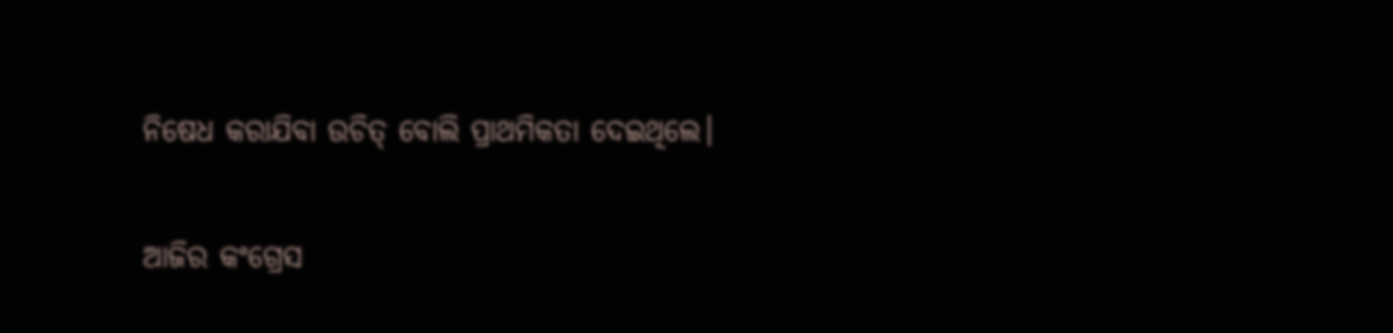ନିଷେଧ କରାଯିବା ଉଚିତ୍ ବୋଲି ପ୍ରାଥମିକତା ଦେଇଥିଲେ।

ଆଜିର କଂଗ୍ରେସ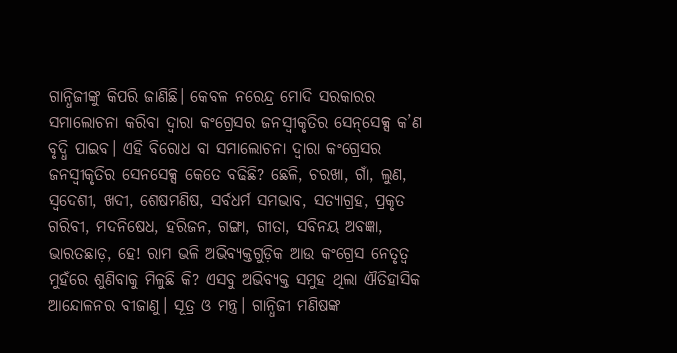ଗାନ୍ଧିଜୀଙ୍କୁ କିପରି ଜାଣିଛି। କେବଳ ନରେନ୍ଦ୍ର ମୋଦି ସରକାରର ସମାଲୋଚନା କରିବା ଦ୍ୱାରା କଂଗ୍ରେସର ଜନସ୍ୱୀକୃତିର ସେନ୍‌ସେକ୍ସ କ’ଣ ବୃଦ୍ଧି ପାଇବ। ଏହି ବିରୋଧ ବା ସମାଲୋଚନା ଦ୍ୱାରା କଂଗ୍ରେସର ଜନସ୍ୱୀକୃତିର ସେନସେକ୍ସ କେତେ ବଢିଛି? ଛେଳି, ଚରଖା, ଗାଁ, ଲୁଣ, ସ୍ୱଦେଶୀ, ଖଦୀ, ଶେଷମଣିଷ, ସର୍ବଧର୍ମ ସମଭାବ, ସତ୍ୟାଗ୍ରହ, ପ୍ରକୃତ ଗରିବୀ, ମଦନିଷେଧ, ହରିଜନ, ଗଙ୍ଗା, ଗୀତା, ସବିନୟ ଅବଜ୍ଞା, ଭାରତଛାଡ଼, ହେ! ରାମ ଭଳି ଅଭିବ୍ୟକ୍ତଗୁଡ଼ିକ ଆଉ କଂଗ୍ରେସ ନେତୃତ୍ୱ ମୁହଁରେ ଶୁଣିବାକୁ ମିଳୁଛି କି? ଏସବୁ ଅଭିବ୍ୟକ୍ତ ସମୁହ ଥିଲା ଐତିହାସିକ ଆନ୍ଦୋଳନର ବୀଜାଣୁ। ସୂତ୍ର ଓ ମନ୍ତ୍ର। ଗାନ୍ଧିଜୀ ମଣିଷଙ୍କ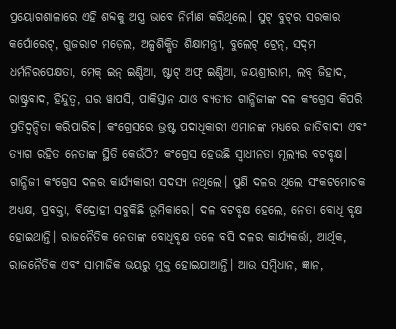ପ୍ରୟୋଗଶାଳାରେ ଏହି ଶବ୍ଦକୁ ଅସ୍ତ୍ର ଭାବେ ନିର୍ମାଣ କରିଥିଲେ। ସୁଟ୍ ବୁଟ୍‌ର ସରକାର କର୍ପୋରେଟ୍‌, ଗୁଜରାଟ ମଡ଼େଲ, ଅଳ୍ପଶିକ୍ଷିତ ଶିକ୍ଷାମନ୍ତ୍ରୀ, ବୁଲେଟ୍ ଟ୍ରେନ୍‌, ସଦ୍‌ମ ଧର୍ମନିରପେକ୍ଷତା, ମେକ୍ ଇନ୍ ଇଣ୍ଡିଆ, ଷ୍ଟାଟ୍ ଅଫ୍ ଇଣ୍ଡିଆ, ଜୟଶ୍ରୀରାମ, ଲବ୍ ଜିହାଦ, ରାଷ୍ଟ୍ରବାଦ, ହିନ୍ଦୁତ୍ୱ, ଘର ୱାପସି, ପାକିସ୍ତାନ ଯାଓ ବ୍ୟତୀତ ଗାନ୍ଧିଜୀଙ୍କ ଦଳ କଂଗ୍ରେସ କିପରି ପ୍ରତିଦ୍ୱନ୍ଦିତା କରିପାରିବ। କଂଗ୍ରେସରେ ଭ୍ରଷ୍ଟ ପଦାଧିକାରୀ ଏମାନଙ୍କ ମଧ୍ୟରେ ଜାତିବାଦୀ ଏବଂ ତ୍ୟାଗ ରହିତ ନେତାଙ୍କ ସ୍ଥିତି କେଉଁଠି? କଂଗ୍ରେସ ହେଉଛି ସ୍ୱାଧୀନତା ମୂଲ୍ୟର ବଟବୃକ୍ଷ। ଗାନ୍ଧିଜୀ କଂଗ୍ରେସ ଦଳର କାର୍ଯ୍ୟକାରୀ ସଦସ୍ୟ ନଥିଲେ। ପୁଣି ଦଳର ଥିଲେ ସଂକଟମୋଚକ ଅଧ୍ୟକ୍ଷ, ପ୍ରବକ୍ତା, ବିଦ୍ରୋହୀ ସବୁକିଛି ଭୂମିକାରେ। ଦଳ ବଟବୃକ୍ଷ ହେଲେ, ନେତା ବୋଧି ବୃକ୍ଷ ହୋଇଥାନ୍ତି। ରାଜନୈତିକ ନେତାଙ୍କ ବୋଧିବୃକ୍ଷ ତଳେ ବସି ଦଳର କାର୍ଯ୍ୟକର୍ତ୍ତା, ଆର୍ଥିକ, ରାଜନୈତିକ ଏବଂ ସାମାଜିକ ଭୟରୁ ମୁକ୍ତ ହୋଇଯାଆନ୍ତି। ଆଉ ସମ୍ବିଧାନ, ଜ୍ଞାନ,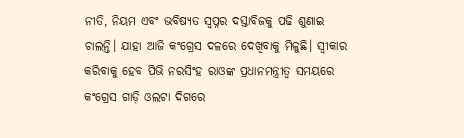ନୀତି, ନିୟମ ଏବଂ ଭବିଷ୍ୟତ ସ୍ୱପ୍ନର ଦସ୍ତାବିଜକୁ ପଢି ଶୁଣାଇ ଚାଲନ୍ତି। ଯାହା ଆଜି କଂଗ୍ରେସ ଦଳରେ ଦେଖିବାକୁ ମିଳୁଛି। ସ୍ୱୀକାର କରିବାକୁ ହେବ ପିଭି ନରସିଂହ ରାଓଙ୍କ ପ୍ରଧାନମନ୍ତ୍ରୀତ୍ୱ ସମୟରେ କଂଗ୍ରେସ ଗାଡ଼ି ଓଲଟା ଦିଗରେ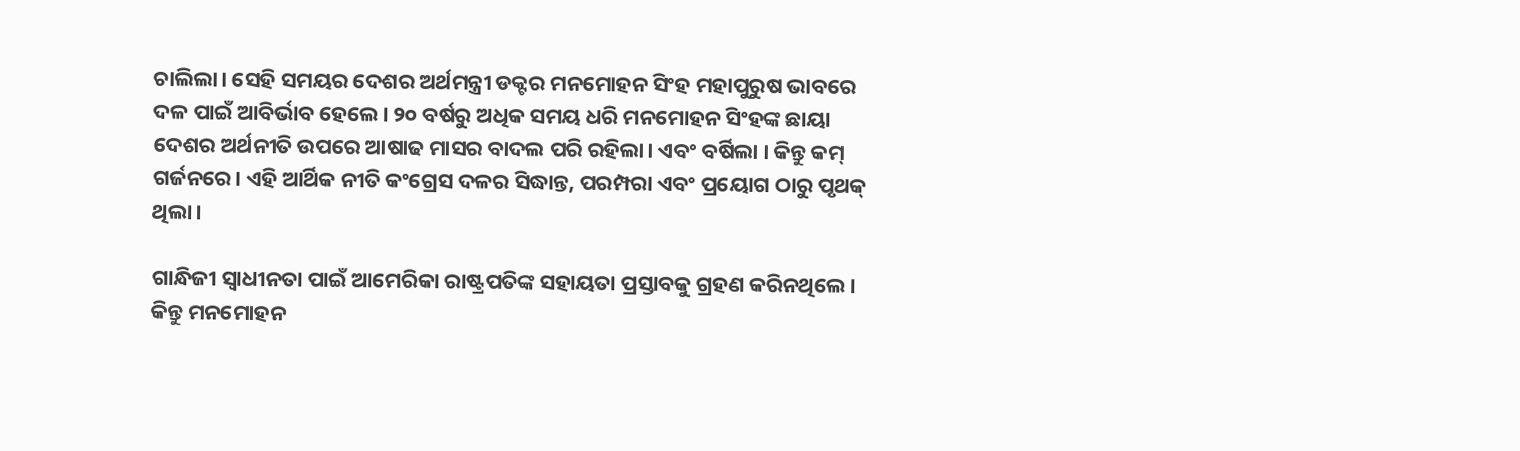ଚାଲିଲା। ସେହି ସମୟର ଦେଶର ଅର୍ଥମନ୍ତ୍ରୀ ଡକ୍ଟର ମନମୋହନ ସିଂହ ମହାପୁରୁଷ ଭାବରେ ଦଳ ପାଇଁ ଆବିର୍ଭାବ ହେଲେ। ୨୦ ବର୍ଷରୁ ଅଧିକ ସମୟ ଧରି ମନମୋହନ ସିଂହଙ୍କ ଛାୟା ଦେଶର ଅର୍ଥନୀତି ଉପରେ ଆଷାଢ ମାସର ବାଦଲ ପରି ରହିଲା। ଏବଂ ବର୍ଷିଲା । କିନ୍ତୁ କମ୍ ଗର୍ଜନରେ। ଏହି ଆର୍ଥିକ ନୀତି କଂଗ୍ରେସ ଦଳର ସିଦ୍ଧାନ୍ତ, ପରମ୍ପରା ଏବଂ ପ୍ରୟୋଗ ଠାରୁ ପୃଥକ୍ ଥିଲା।

ଗାନ୍ଧିଜୀ ସ୍ୱାଧୀନତା ପାଇଁ ଆମେରିକା ରାଷ୍ଟ୍ରପତିଙ୍କ ସହାୟତା ପ୍ରସ୍ତାବକୁ ଗ୍ରହଣ କରିନଥିଲେ। କିନ୍ତୁ ମନମୋହନ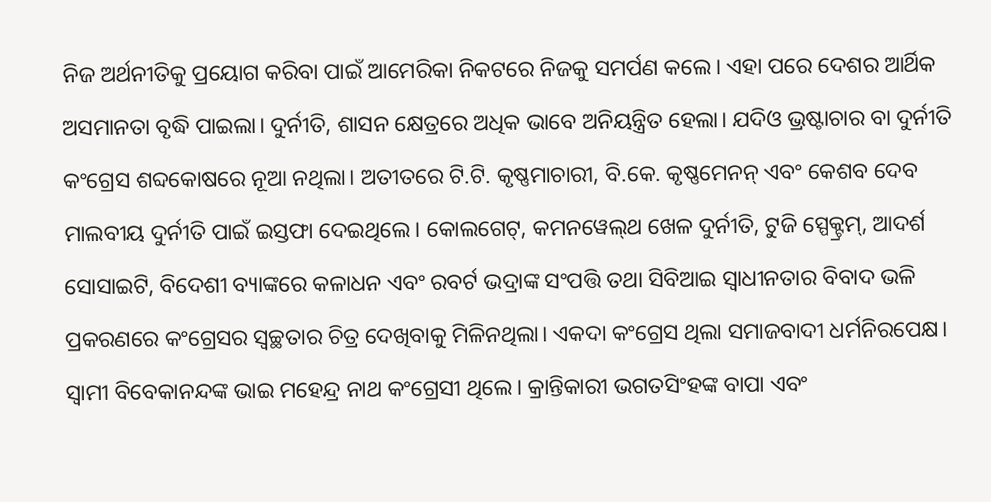ନିଜ ଅର୍ଥନୀତିକୁ ପ୍ରୟୋଗ କରିବା ପାଇଁ ଆମେରିକା ନିକଟରେ ନିଜକୁ ସମର୍ପଣ କଲେ। ଏହା ପରେ ଦେଶର ଆର୍ଥିକ ଅସମାନତା ବୃଦ୍ଧି ପାଇଲା। ଦୁର୍ନୀତି, ଶାସନ କ୍ଷେତ୍ରରେ ଅଧିକ ଭାବେ ଅନିୟନ୍ତ୍ରିତ ହେଲା। ଯଦିଓ ଭ୍ରଷ୍ଟାଚାର ବା ଦୁର୍ନୀତି କଂଗ୍ରେସ ଶବ୍ଦକୋଷରେ ନୂଆ ନଥିଲା। ଅତୀତରେ ଟି.ଟି. କୃଷ୍ଣମାଚାରୀ, ବି.କେ. କୃଷ୍ଣମେନନ୍ ଏବଂ କେଶବ ଦେବ ମାଲବୀୟ ଦୁର୍ନୀତି ପାଇଁ ଇସ୍ତଫା ଦେଇଥିଲେ। କୋଲଗେଟ୍‌, କମନୱେଲ୍‌ଥ ଖେଳ ଦୁର୍ନୀତି, ଟୁଜି ସ୍ପେକ୍ଟ୍ରମ୍‌, ଆଦର୍ଶ ସୋସାଇଟି, ବିଦେଶୀ ବ୍ୟାଙ୍କରେ କଳାଧନ ଏବଂ ରବର୍ଟ ଭଦ୍ରାଙ୍କ ସଂପତ୍ତି ତଥା ସିବିଆଇ ସ୍ୱାଧୀନତାର ବିବାଦ ଭଳି ପ୍ରକରଣରେ କଂଗ୍ରେସର ସ୍ୱଚ୍ଛତାର ଚିତ୍ର ଦେଖିବାକୁ ମିଳିନଥିଲା। ଏକଦା କଂଗ୍ରେସ ଥିଲା ସମାଜବାଦୀ ଧର୍ମନିରପେକ୍ଷ। ସ୍ୱାମୀ ବିବେକାନନ୍ଦଙ୍କ ଭାଇ ମହେନ୍ଦ୍ର ନାଥ କଂଗ୍ରେସୀ ଥିଲେ। କ୍ରାନ୍ତିକାରୀ ଭଗତସିଂହଙ୍କ ବାପା ଏବଂ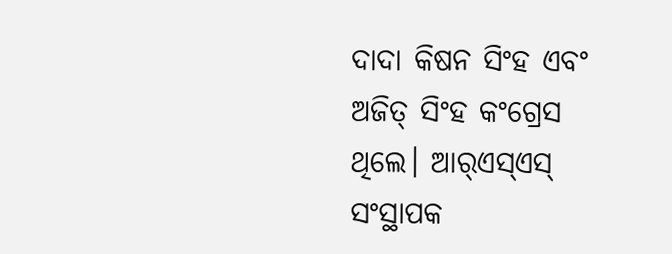ଦାଦା କିଷନ ସିଂହ ଏବଂ ଅଜିତ୍ ସିଂହ କଂଗ୍ରେସ ଥିଲେ। ଆର୍‌ଏସ୍‌ଏସ୍ ସଂସ୍ଥାପକ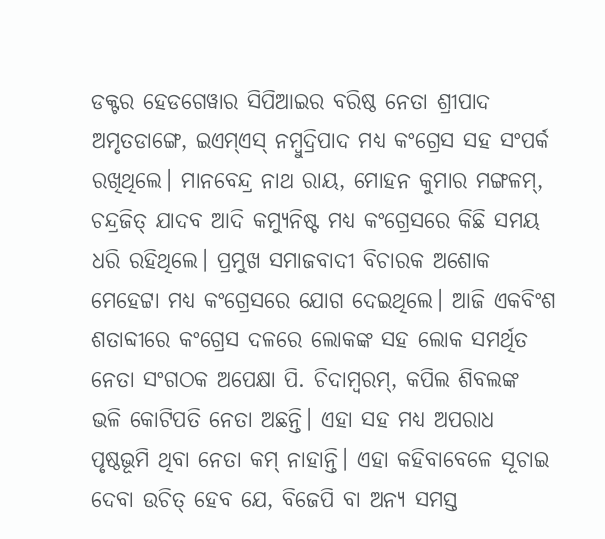ଡକ୍ଟର ହେଡଗେୱାର ସିପିଆଇର ବରିଷ୍ଠ ନେତା ଶ୍ରୀପାଦ ଅମୃତଡାଙ୍ଗେ, ଇଏମ୍‌ଏସ୍ ନମ୍ବୁଦ୍ରିପାଦ ମଧ୍ୟ କଂଗ୍ରେସ ସହ ସଂପର୍କ ରଖିଥିଲେ। ମାନବେନ୍ଦ୍ର ନାଥ ରାୟ, ମୋହନ କୁମାର ମଙ୍ଗଳମ୍‌, ଚନ୍ଦ୍ରଜିତ୍ ଯାଦବ ଆଦି କମ୍ୟୁନିଷ୍ଟ ମଧ୍ୟ କଂଗ୍ରେସରେ କିଛି ସମୟ ଧରି ରହିଥିଲେ। ପ୍ରମୁଖ ସମାଜବାଦୀ ବିଚାରକ ଅଶୋକ ମେହେଟ୍ଟା ମଧ୍ୟ କଂଗ୍ରେସରେ ଯୋଗ ଦେଇଥିଲେ। ଆଜି ଏକବିଂଶ ଶତାବ୍ଦୀରେ କଂଗ୍ରେସ ଦଳରେ ଲୋକଙ୍କ ସହ ଲୋକ ସମର୍ଥିତ ନେତା ସଂଗଠକ ଅପେକ୍ଷା ପି. ଚିଦାମ୍ବରମ୍‌, କପିଲ ଶିବଲଙ୍କ ଭଳି କୋଟିପତି ନେତା ଅଛନ୍ତି। ଏହା ସହ ମଧ୍ୟ ଅପରାଧ ପୃଷ୍ଠଭୂମି ଥିବା ନେତା କମ୍ ନାହାନ୍ତି। ଏହା କହିବାବେଳେ ସୂଚାଇ ଦେବା ଉଚିତ୍ ହେବ ଯେ, ବିଜେପି ବା ଅନ୍ୟ ସମସ୍ତ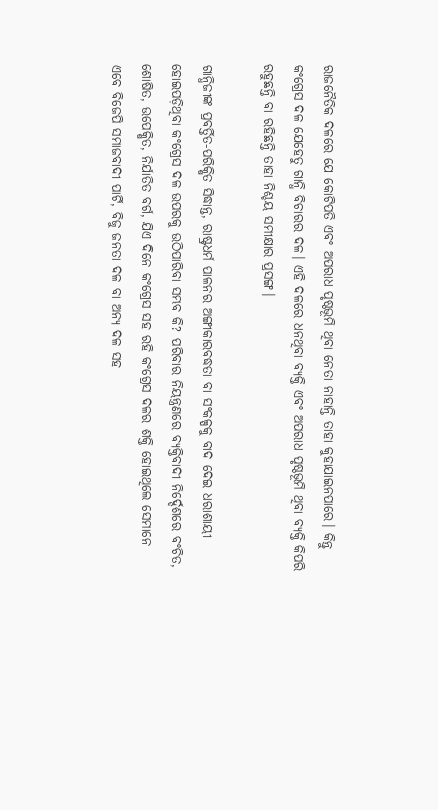ରାଜନୈତିକ ଦଳରେ ଯେ କୋଟିପତି ଏବଂ ଅପରାଧ ପୃଷ୍ଠଭୂମି ଥିବା ନେତା ନାହାନ୍ତି ତାହା କୁହାଯାଇନପାରେ। କିନ୍ତୁ କଂଗ୍ରେସ ଦଳ ଯେହେତୁ ଗାନ୍ଧି ବିଚାରର ଦଳ। ଏହି ଦଳରେ ଧନଥିବା ବ୍ୟକ୍ତି ଏବଂ ଅପରାଧ ପୃଷ୍ଠଭୂମି ଥିବା ବ୍ୟକ୍ତି କିପରି ରହୁଛନ୍ତି ବା ରହିଛନ୍ତି ତାହା ନିଶ୍ଚୟ ସମୀକ୍ଷାର ପ୍ରସଙ୍ଗ।

ଗାନ୍ଧିଜୀଙ୍କ ପ୍ରବର୍ତ୍ତିତ-ପରିକ୍ଷିତ ସିଦ୍ଧାନ୍ତ, ରାଷ୍ଟ୍ରଧର୍ମ ପାଳନର ଅଙ୍ଗୀକାରବଦ୍ଧତା ବା ସଂକଳ୍ପକୁ ବାଦ ଦେଇ ଧରାଶାୟୀ ହୋଇପଡ଼ିଥିବା କଂଗ୍ରେସ ଦଳ ଉପରକୁ ଉଠିପାରିବା ସମ୍ଭବ କି? ପରିବାର ନିୟନ୍ତ୍ରଣରେ ବ୍ୟକ୍ତିବାଦୀ ନିର୍ଦ୍ଦେଶରେ ବଂଚିତ, ଶୋଷିତ, ଉପେକ୍ଷିତ, ନିର୍ଯାତିତ ବର୍ଗ, ଯିଏ ଦିନେ କଂଗ୍ରେସ ସହ ରହି କଂଗ୍ରେସ ଦଳର ଶକ୍ତି ହୋଇଥିଲେ ସେମାନେ ଏବେ ବିଜେପି ସମାଜବାଦୀ ପାର୍ଟି, ବିଜୁ ଜନତା ଦଳ ବା ଅନ୍ୟ ଦଳ ସହ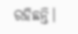ରହିଛନ୍ତି।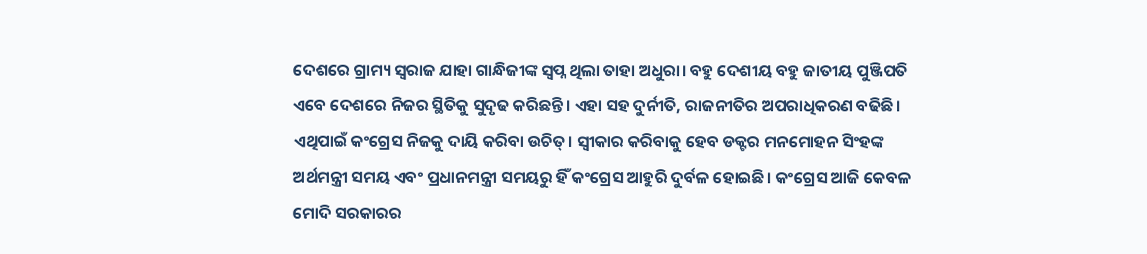ଦେଶରେ ଗ୍ରାମ୍ୟ ସ୍ୱରାଜ ଯାହା ଗାନ୍ଧିଜୀଙ୍କ ସ୍ୱପ୍ନ ଥିଲା ତାହା ଅଧୁରା। ବହୁ ଦେଶୀୟ ବହୁ ଜାତୀୟ ପୁଞ୍ଜିପତି ଏବେ ଦେଶରେ ନିଜର ସ୍ଥିତିକୁ ସୁଦୃଢ କରିଛନ୍ତି। ଏହା ସହ ଦୁର୍ନୀତି, ରାଜନୀତିର ଅପରାଧିକରଣ ବଢିଛି। ଏଥିପାଇଁ କଂଗ୍ରେସ ନିଜକୁ ଦାୟି କରିବା ଉଚିତ୍। ସ୍ୱୀକାର କରିବାକୁ ହେବ ଡକ୍ଟର ମନମୋହନ ସିଂହଙ୍କ ଅର୍ଥମନ୍ତ୍ରୀ ସମୟ ଏବଂ ପ୍ରଧାନମନ୍ତ୍ରୀ ସମୟରୁ ହିଁ କଂଗ୍ରେସ ଆହୁରି ଦୁର୍ବଳ ହୋଇଛି। କଂଗ୍ରେସ ଆଜି କେବଳ ମୋଦି ସରକାରର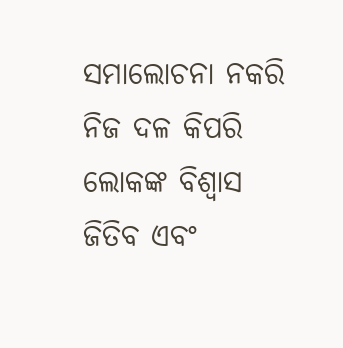ସମାଲୋଚନା ନକରି ନିଜ ଦଳ କିପରି ଲୋକଙ୍କ ବିଶ୍ୱାସ ଜିତିବ ଏବଂ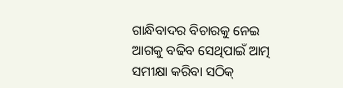ଗାନ୍ଧିବାଦର ବିଚାରକୁ ନେଇ ଆଗକୁ ବଢିବ ସେଥିପାଇଁ ଆତ୍ମ ସମୀକ୍ଷା କରିବା ସଠିକ୍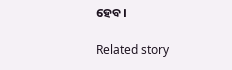ହେବ।

Related story